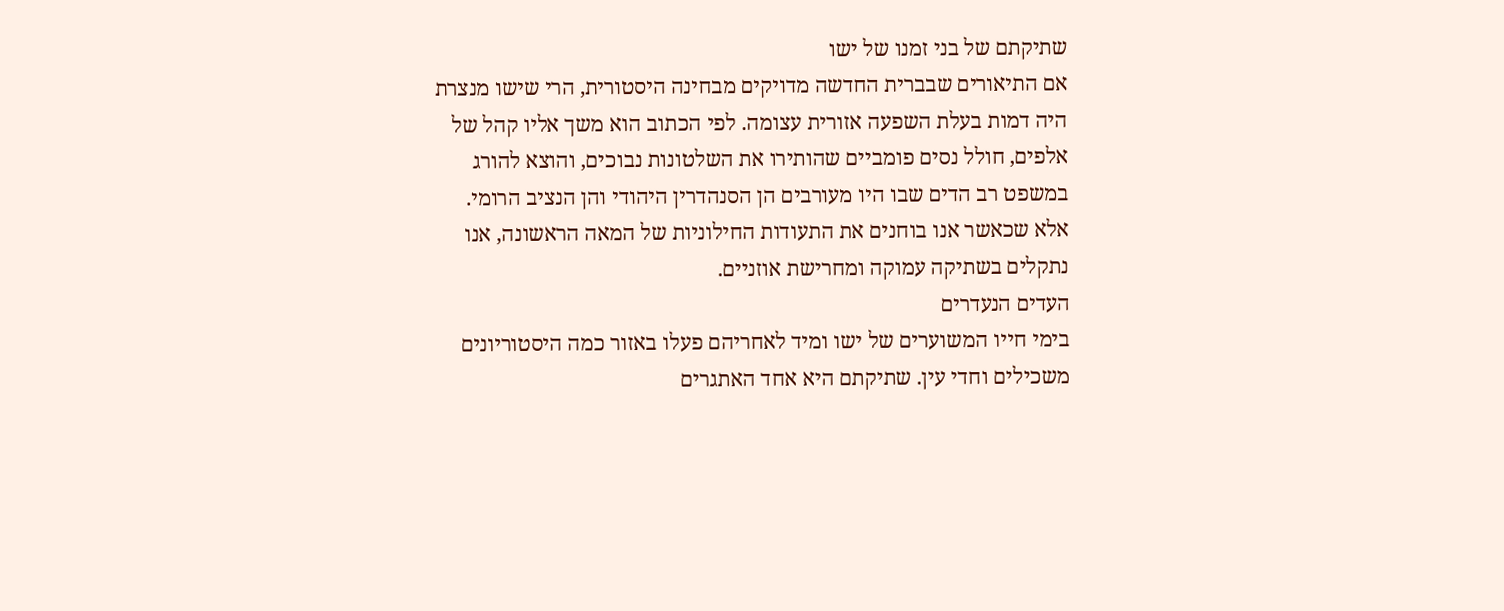שתיקתם של בני זמנו של ישו
אם התיאורים שבברית החדשה מדויקים מבחינה היסטורית, הרי שישו מנצרת היה דמות בעלת השפעה אזורית עצומה. לפי הכתוב הוא משך אליו קהל של אלפים, חולל נסים פומביים שהותירו את השלטונות נבוכים, והוצא להורג במשפט רב הדים שבו היו מעורבים הן הסנהדרין היהודי והן הנציב הרומי. אלא שכאשר אנו בוחנים את התעודות החילוניות של המאה הראשונה, אנו נתקלים בשתיקה עמוקה ומחרישת אוזניים.
העדים הנעדרים
בימי חייו המשוערים של ישו ומיד לאחריהם פעלו באזור כמה היסטוריונים משכילים וחדי עין. שתיקתם היא אחד האתגרים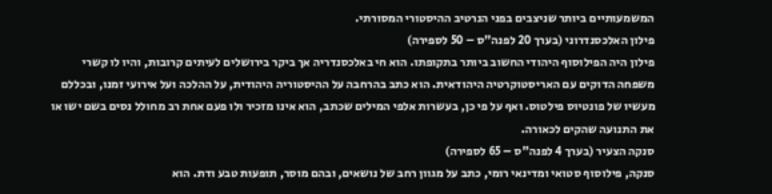המשמעותיים ביותר שניצבים בפני הנרטיב ההיסטורי המסורתי.
פילון האלכסנדרוני (בערך 20 לפנה"ס – 50 לספירה)
פילון היה הפילוסוף היהודי החשוב ביותר בתקופתו. הוא חי באלכסנדריה אך ביקר בירושלים לעיתים קרובות, והיו לו קשרי משפחה הדוקים עם האריסטוקרטיה היהודאית. הוא כתב בהרחבה על ההיסטוריה היהודית, על ההלכה ועל אירועי זמנו, ובכללם מעשיו של פונטיוס פילטוס. ואף על פי כן, בעשרות אלפי המילים שכתב, הוא אינו מזכיר ולו פעם אחת רב מחולל נסים בשם ישו או את התנועה שהקים לכאורה.
סנקה הצעיר (בערך 4 לפנה"ס – 65 לספירה)
סנקה, פילוסוף סטואי ומדינאי רומי, כתב על מגוון רחב של נושאים, ובהם מוסר, תופעות טבע ודת. הוא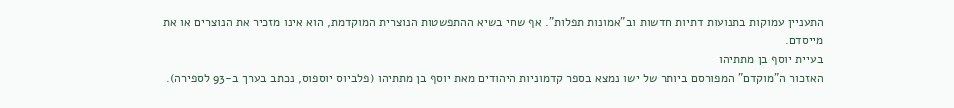התעניין עמוקות בתנועות דתיות חדשות וב"אמונות תפלות". אף שחי בשיא ההתפשטות הנוצרית המוקדמת, הוא אינו מזכיר את הנוצרים או את מייסדם.
בעיית יוסף בן מתתיהו
האזכור ה"מוקדם" המפורסם ביותר של ישו נמצא בספר קדמוניות היהודים מאת יוסף בן מתתיהו (פלביוס יוספוס, נכתב בערך ב-93 לספירה).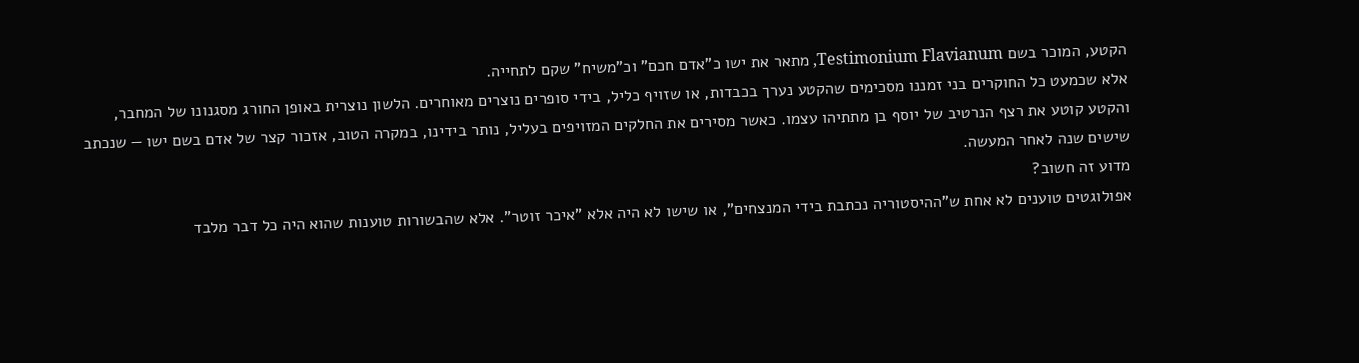הקטע, המוכר בשם Testimonium Flavianum, מתאר את ישו כ"אדם חכם" וכ"משיח" שקם לתחייה.
אלא שכמעט כל החוקרים בני זמננו מסכימים שהקטע נערך בכבדות, או שזויף כליל, בידי סופרים נוצרים מאוחרים. הלשון נוצרית באופן החורג מסגנונו של המחבר, והקטע קוטע את רצף הנרטיב של יוסף בן מתתיהו עצמו. כאשר מסירים את החלקים המזויפים בעליל, נותר בידינו, במקרה הטוב, אזכור קצר של אדם בשם ישו — שנכתב שישים שנה לאחר המעשה.
מדוע זה חשוב?
אפולוגטים טוענים לא אחת ש"ההיסטוריה נכתבת בידי המנצחים", או שישו לא היה אלא "איכר זוטר". אלא שהבשורות טוענות שהוא היה כל דבר מלבד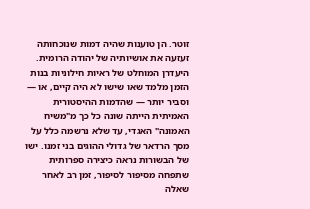זוטר. הן טוענות שהיה דמות שנוכחותה זעזעה את אושיותיה של יהודה הרומית.
היעדרן המוחלט של ראיות חילוניות בנות הזמן מלמד שאו שישו לא היה קיים, או — וסביר יותר — שהדמות ההיסטורית האמיתית הייתה שונה כל כך מ"משיח האמונה" האגדי, עד שלא נרשמה כלל על מסך הרדאר של גדולי ההוגים בני זמנו. ישו של הבשורות נראה כיצירה ספרותית שתפחה מסיפור לסיפור, זמן רב לאחר שאלה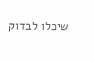שיכלו לבדוק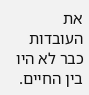את העובדות כבר לא היו בין החיים.